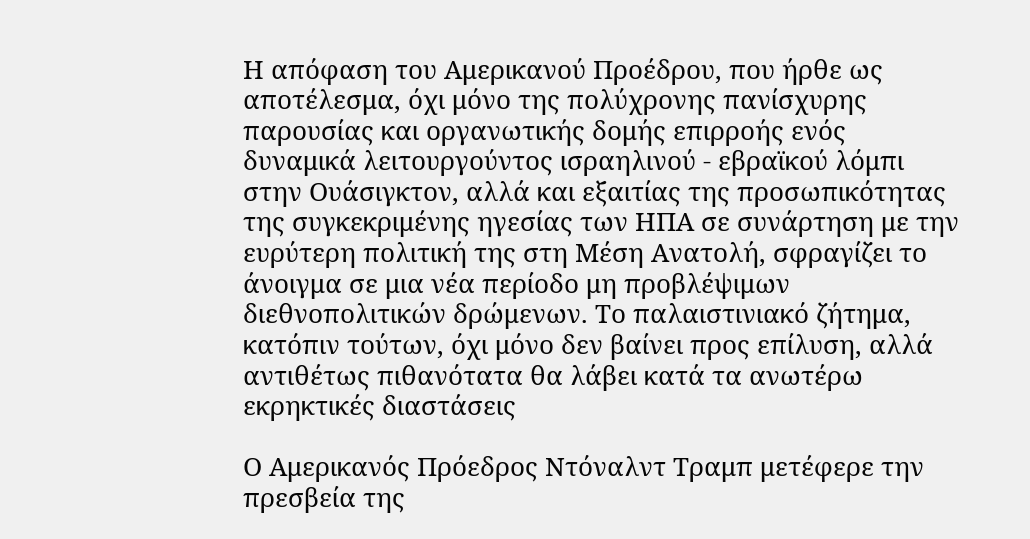Η απόφαση του Αμερικανού Προέδρου, που ήρθε ως αποτέλεσμα, όχι μόνο της πολύχρονης πανίσχυρης παρουσίας και οργανωτικής δομής επιρροής ενός δυναμικά λειτουργούντος ισραηλινού - εβραϊκού λόμπι στην Ουάσιγκτον, αλλά και εξαιτίας της προσωπικότητας της συγκεκριμένης ηγεσίας των ΗΠΑ σε συνάρτηση με την ευρύτερη πολιτική της στη Μέση Ανατολή, σφραγίζει το άνοιγμα σε μια νέα περίοδο μη προβλέψιμων διεθνοπολιτικών δρώμενων. Το παλαιστινιακό ζήτημα, κατόπιν τούτων, όχι μόνο δεν βαίνει προς επίλυση, αλλά αντιθέτως πιθανότατα θα λάβει κατά τα ανωτέρω εκρηκτικές διαστάσεις

Ο Αμερικανός Πρόεδρος Ντόναλντ Τραμπ μετέφερε την πρεσβεία της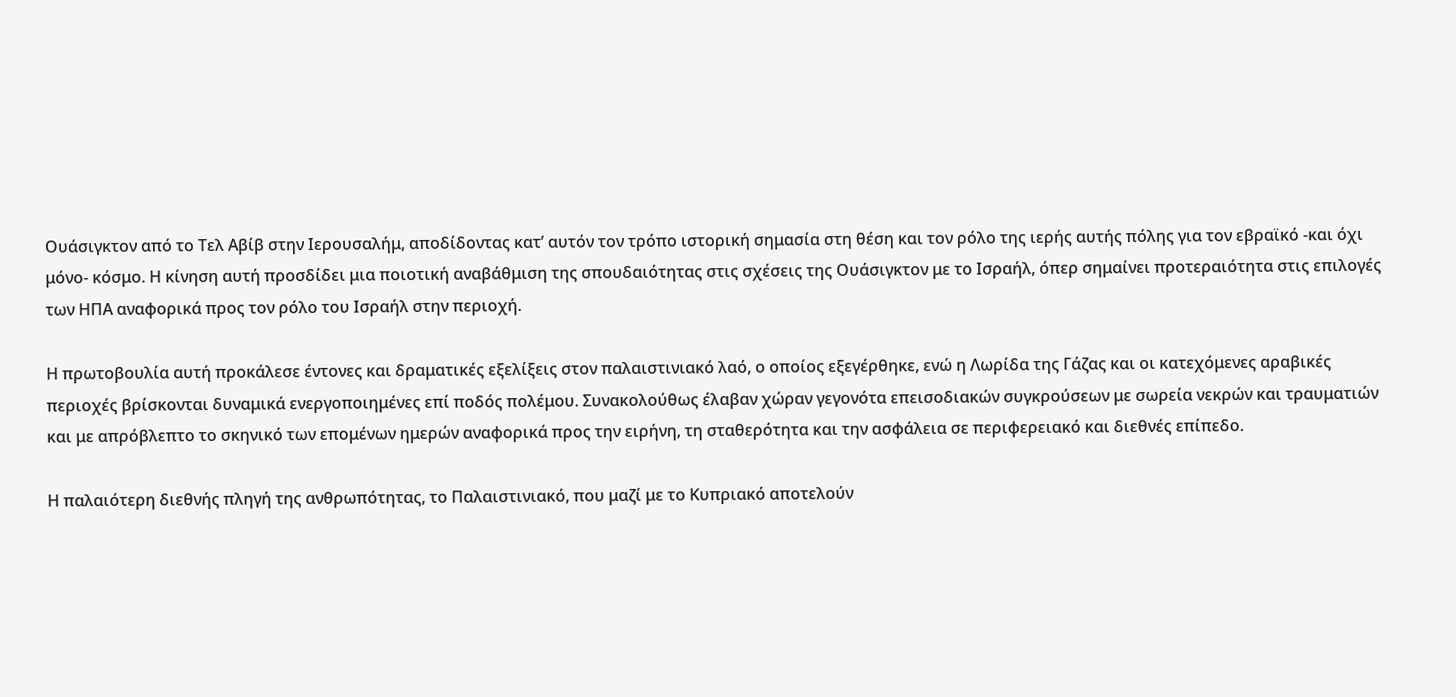Ουάσιγκτον από το Τελ Αβίβ στην Ιερουσαλήμ, αποδίδοντας κατ’ αυτόν τον τρόπο ιστορική σημασία στη θέση και τον ρόλο της ιερής αυτής πόλης για τον εβραϊκό -και όχι μόνο- κόσμο. Η κίνηση αυτή προσδίδει μια ποιοτική αναβάθμιση της σπουδαιότητας στις σχέσεις της Ουάσιγκτον με το Ισραήλ, όπερ σημαίνει προτεραιότητα στις επιλογές των ΗΠΑ αναφορικά προς τον ρόλο του Ισραήλ στην περιοχή.

Η πρωτοβουλία αυτή προκάλεσε έντονες και δραματικές εξελίξεις στον παλαιστινιακό λαό, ο οποίος εξεγέρθηκε, ενώ η Λωρίδα της Γάζας και οι κατεχόμενες αραβικές περιοχές βρίσκονται δυναμικά ενεργοποιημένες επί ποδός πολέμου. Συνακολούθως έλαβαν χώραν γεγονότα επεισοδιακών συγκρούσεων με σωρεία νεκρών και τραυματιών και με απρόβλεπτο το σκηνικό των επομένων ημερών αναφορικά προς την ειρήνη, τη σταθερότητα και την ασφάλεια σε περιφερειακό και διεθνές επίπεδο.

Η παλαιότερη διεθνής πληγή της ανθρωπότητας, το Παλαιστινιακό, που μαζί με το Κυπριακό αποτελούν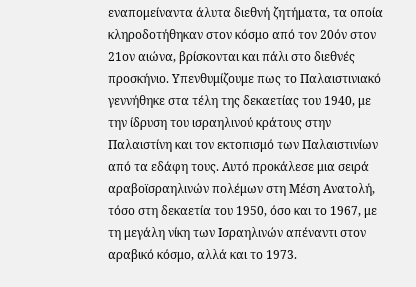εναπομείναντα άλυτα διεθνή ζητήματα, τα οποία κληροδοτήθηκαν στον κόσμο από τον 20όν στον 21ον αιώνα, βρίσκονται και πάλι στο διεθνές προσκήνιο. Υπενθυμίζουμε πως το Παλαιστινιακό γεννήθηκε στα τέλη της δεκαετίας του 1940, με την ίδρυση του ισραηλινού κράτους στην Παλαιστίνη και τον εκτοπισμό των Παλαιστινίων από τα εδάφη τους. Αυτό προκάλεσε μια σειρά αραβοϊσραηλινών πολέμων στη Μέση Ανατολή, τόσο στη δεκαετία του 1950, όσο και το 1967, με τη μεγάλη νίκη των Ισραηλινών απέναντι στον αραβικό κόσμο, αλλά και το 1973.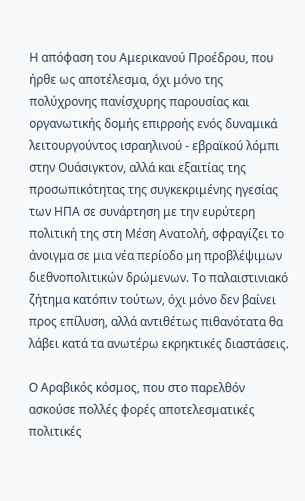Η απόφαση του Αμερικανού Προέδρου, που ήρθε ως αποτέλεσμα, όχι μόνο της πολύχρονης πανίσχυρης παρουσίας και οργανωτικής δομής επιρροής ενός δυναμικά λειτουργούντος ισραηλινού - εβραϊκού λόμπι στην Ουάσιγκτον, αλλά και εξαιτίας της προσωπικότητας της συγκεκριμένης ηγεσίας των ΗΠΑ σε συνάρτηση με την ευρύτερη πολιτική της στη Μέση Ανατολή, σφραγίζει το άνοιγμα σε μια νέα περίοδο μη προβλέψιμων διεθνοπολιτικών δρώμενων. Το παλαιστινιακό ζήτημα κατόπιν τούτων, όχι μόνο δεν βαίνει προς επίλυση, αλλά αντιθέτως πιθανότατα θα λάβει κατά τα ανωτέρω εκρηκτικές διαστάσεις.

Ο Αραβικός κόσμος, που στο παρελθόν ασκούσε πολλές φορές αποτελεσματικές πολιτικές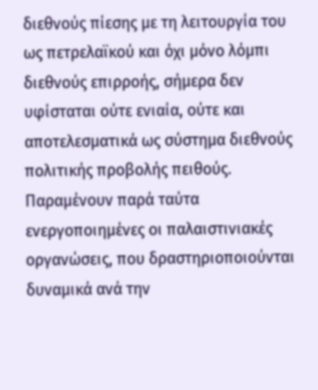διεθνούς πίεσης με τη λειτουργία του ως πετρελαϊκού και όχι μόνο λόμπι διεθνούς επιρροής, σήμερα δεν υφίσταται ούτε ενιαία, ούτε και αποτελεσματικά ως σύστημα διεθνούς πολιτικής προβολής πειθούς. Παραμένουν παρά ταύτα ενεργοποιημένες οι παλαιστινιακές οργανώσεις, που δραστηριοποιούνται δυναμικά ανά την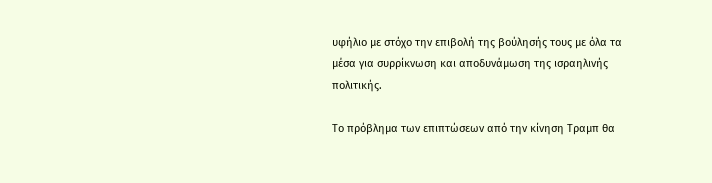υφήλιο με στόχο την επιβολή της βούλησής τους με όλα τα μέσα για συρρίκνωση και αποδυνάμωση της ισραηλινής πολιτικής.

Το πρόβλημα των επιπτώσεων από την κίνηση Τραμπ θα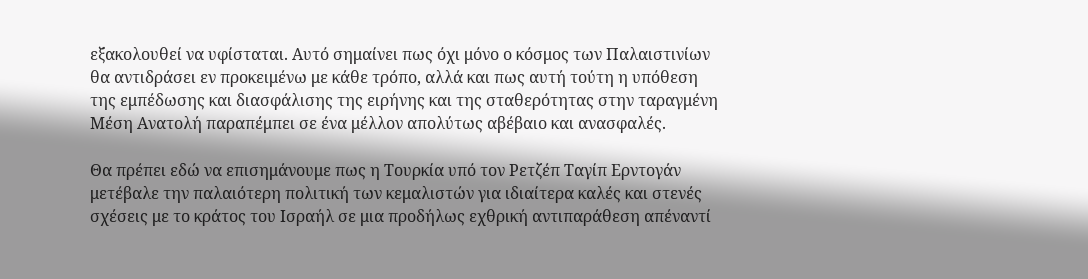εξακολουθεί να υφίσταται. Αυτό σημαίνει πως όχι μόνο ο κόσμος των Παλαιστινίων θα αντιδράσει εν προκειμένω με κάθε τρόπο, αλλά και πως αυτή τούτη η υπόθεση της εμπέδωσης και διασφάλισης της ειρήνης και της σταθερότητας στην ταραγμένη Μέση Ανατολή παραπέμπει σε ένα μέλλον απολύτως αβέβαιο και ανασφαλές.

Θα πρέπει εδώ να επισημάνουμε πως η Τουρκία υπό τον Ρετζέπ Ταγίπ Ερντογάν μετέβαλε την παλαιότερη πολιτική των κεμαλιστών για ιδιαίτερα καλές και στενές σχέσεις με το κράτος του Ισραήλ σε μια προδήλως εχθρική αντιπαράθεση απέναντί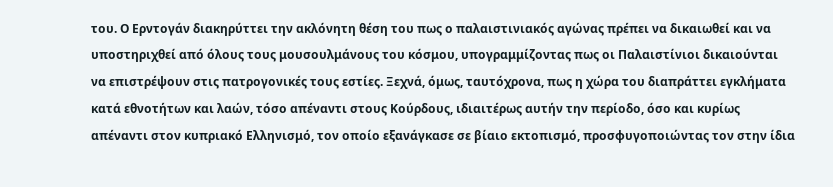του. Ο Ερντογάν διακηρύττει την ακλόνητη θέση του πως ο παλαιστινιακός αγώνας πρέπει να δικαιωθεί και να υποστηριχθεί από όλους τους μουσουλμάνους του κόσμου, υπογραμμίζοντας πως οι Παλαιστίνιοι δικαιούνται να επιστρέψουν στις πατρογονικές τους εστίες. Ξεχνά, όμως, ταυτόχρονα, πως η χώρα του διαπράττει εγκλήματα κατά εθνοτήτων και λαών, τόσο απέναντι στους Κούρδους, ιδιαιτέρως αυτήν την περίοδο, όσο και κυρίως απέναντι στον κυπριακό Ελληνισμό, τον οποίο εξανάγκασε σε βίαιο εκτοπισμό, προσφυγοποιώντας τον στην ίδια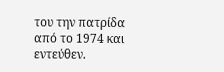του την πατρίδα από το 1974 και εντεύθεν.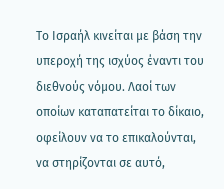Το Ισραήλ κινείται με βάση την υπεροχή της ισχύος έναντι του διεθνούς νόμου. Λαοί των οποίων καταπατείται το δίκαιο, οφείλουν να το επικαλούνται, να στηρίζονται σε αυτό,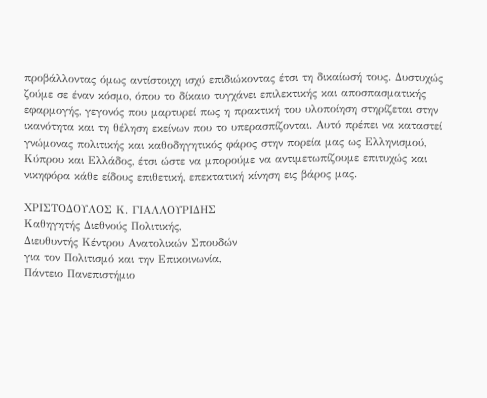προβάλλοντας όμως αντίστοιχη ισχύ επιδιώκοντας έτσι τη δικαίωσή τους. Δυστυχώς ζούμε σε έναν κόσμο, όπου το δίκαιο τυγχάνει επιλεκτικής και αποσπασματικής εφαρμογής, γεγονός που μαρτυρεί πως η πρακτική του υλοποίηση στηρίζεται στην ικανότητα και τη θέληση εκείνων που το υπερασπίζονται. Αυτό πρέπει να καταστεί γνώμονας πολιτικής και καθοδηγητικός φάρος στην πορεία μας ως Ελληνισμού, Κύπρου και Ελλάδος, έτσι ώστε να μπορούμε να αντιμετωπίζουμε επιτυχώς και νικηφόρα κάθε είδους επιθετική, επεκτατική κίνηση εις βάρος μας.

ΧΡΙΣΤΟΔΟΥΛΟΣ Κ. ΓΙΑΛΛΟΥΡΙΔΗΣ
Καθηγητής Διεθνούς Πολιτικής,
Διευθυντής Κέντρου Ανατολικών Σπουδών
για τον Πολιτισμό και την Επικοινωνία,
Πάντειο Πανεπιστήμιο